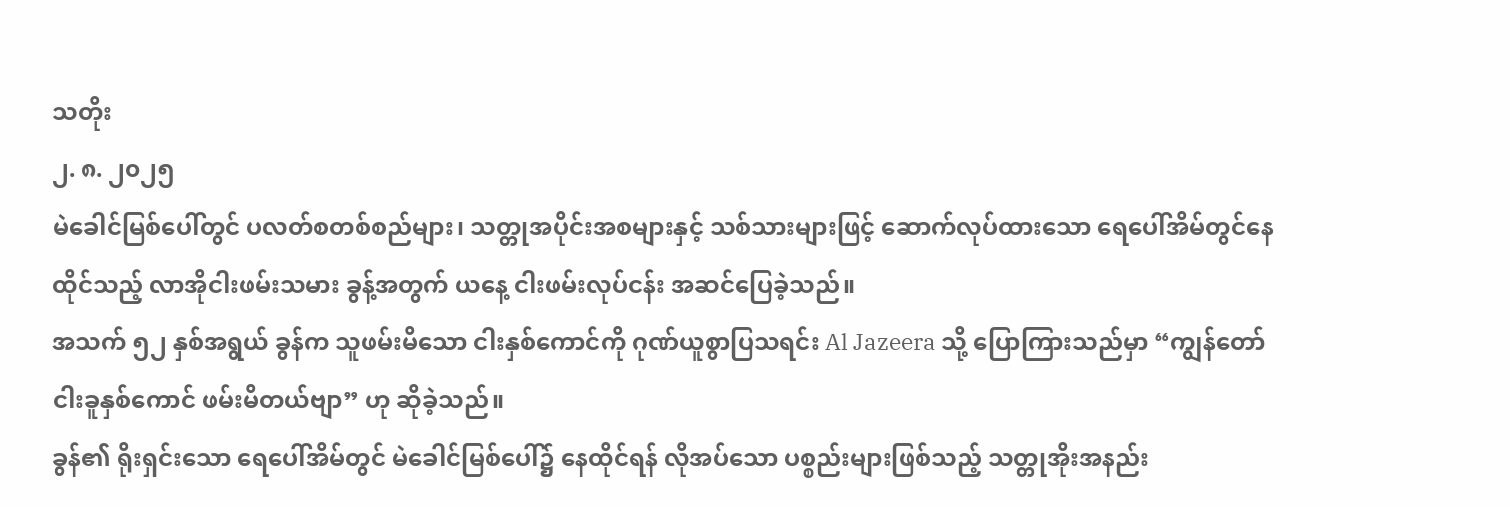သတိုး
၂. ၈. ၂၀၂၅
မဲခေါင်မြစ်ပေါ်တွင် ပလတ်စတစ်စည်များ၊ သတ္တုအပိုင်းအစများနှင့် သစ်သားများဖြင့် ဆောက်လုပ်ထားသော ရေပေါ်အိမ်တွင်နေထိုင်သည့် လာအိုငါးဖမ်းသမား ခွန့်အတွက် ယနေ့ ငါးဖမ်းလုပ်ငန်း အဆင်ပြေခဲ့သည်။
အသက် ၅၂ နှစ်အရွယ် ခွန်က သူဖမ်းမိသော ငါးနှစ်ကောင်ကို ဂုဏ်ယူစွာပြသရင်း Al Jazeera သို့ ပြောကြားသည်မှာ “ကျွန်တော် ငါးခူနှစ်ကောင် ဖမ်းမိတယ်ဗျာ” ဟု ဆိုခဲ့သည်။
ခွန်၏ ရိုးရှင်းသော ရေပေါ်အိမ်တွင် မဲခေါင်မြစ်ပေါ်၌ နေထိုင်ရန် လိုအပ်သော ပစ္စည်းများဖြစ်သည့် သတ္တုအိုးအနည်း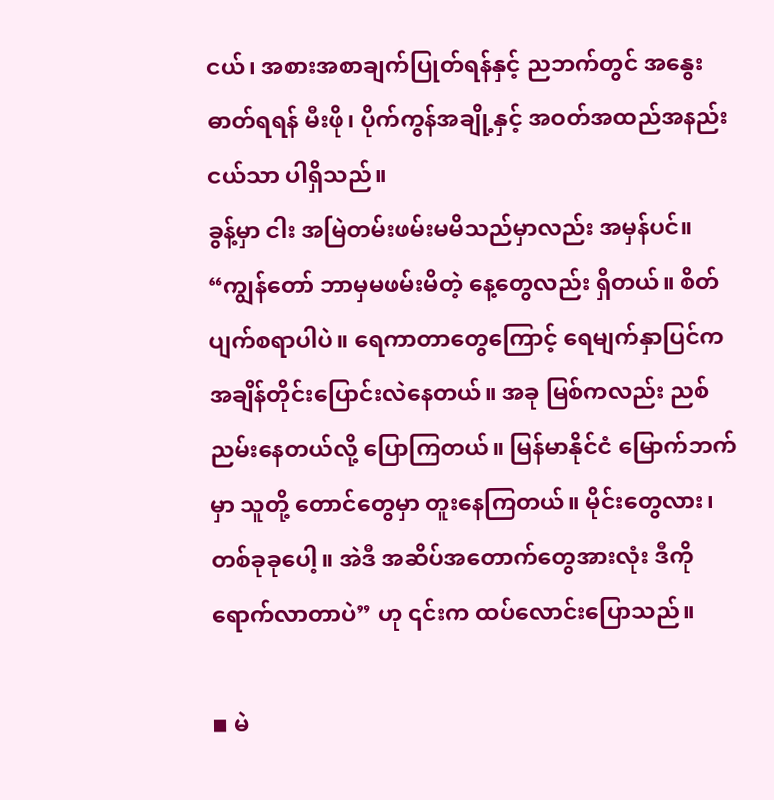ငယ်၊ အစားအစာချက်ပြုတ်ရန်နှင့် ညဘက်တွင် အနွေးဓာတ်ရရန် မီးဖို၊ ပိုက်ကွန်အချို့နှင့် အဝတ်အထည်အနည်းငယ်သာ ပါရှိသည်။
ခွန့်မှာ ငါး အမြဲတမ်းဖမ်းမမိသည်မှာလည်း အမှန်ပင်။
“ကျွန်တော် ဘာမှမဖမ်းမိတဲ့ နေ့တွေလည်း ရှိတယ်။ စိတ်ပျက်စရာပါပဲ။ ရေကာတာတွေကြောင့် ရေမျက်နှာပြင်က အချိန်တိုင်းပြောင်းလဲနေတယ်။ အခု မြစ်ကလည်း ညစ်ညမ်းနေတယ်လို့ ပြောကြတယ်။ မြန်မာနိုင်ငံ မြောက်ဘက်မှာ သူတို့ တောင်တွေမှာ တူးနေကြတယ်။ မိုင်းတွေလား၊ တစ်ခုခုပေါ့။ အဲဒီ အဆိပ်အတောက်တွေအားလုံး ဒီကိုရောက်လာတာပဲ” ဟု ၎င်းက ထပ်လောင်းပြောသည်။

◾ မဲ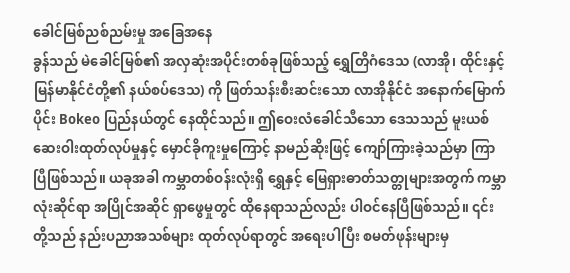ခေါင်မြစ်ညစ်ညမ်းမှု အခြေအနေ
ခွန်သည် မဲခေါင်မြစ်၏ အလှဆုံးအပိုင်းတစ်ခုဖြစ်သည့် ရွှေတြိဂံဒေသ (လာအို၊ ထိုင်းနှင့် မြန်မာနိုင်ငံတို့၏ နယ်စပ်ဒေသ) ကို ဖြတ်သန်းစီးဆင်းသော လာအိုနိုင်ငံ အနောက်မြောက်ပိုင်း Bokeo ပြည်နယ်တွင် နေထိုင်သည်။ ဤဝေးလံခေါင်သီသော ဒေသသည် မူးယစ်ဆေးဝါးထုတ်လုပ်မှုနှင့် မှောင်ခိုကူးမှုကြောင့် နာမည်ဆိုးဖြင့် ကျော်ကြားခဲ့သည်မှာ ကြာပြီဖြစ်သည်။ ယခုအခါ ကမ္ဘာတစ်ဝန်းလုံးရှိ ရွှေနှင့် မြေရှားဓာတ်သတ္တုများအတွက် ကမ္ဘာလုံးဆိုင်ရာ အပြိုင်အဆိုင် ရှာဖွေမှုတွင် ထိုနေရာသည်လည်း ပါဝင်နေပြီဖြစ်သည်။ ၎င်းတို့သည် နည်းပညာအသစ်များ ထုတ်လုပ်ရာတွင် အရေးပါပြီး စမတ်ဖုန်းများမှ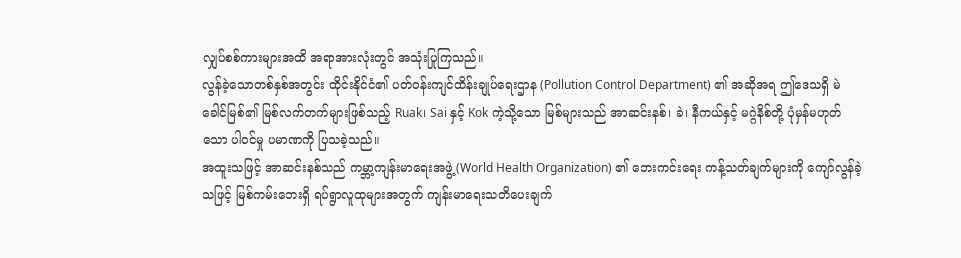လျှပ်စစ်ကားများအထိ အရာအားလုံးတွင် အသုံးပြုကြသည်။
လွန်ခဲ့သောတစ်နှစ်အတွင်း ထိုင်းနိုင်ငံ၏ ပတ်ဝန်းကျင်ထိန်းချုပ်ရေးဌာန (Pollution Control Department) ၏ အဆိုအရ ဤဒေသရှိ မဲခေါင်မြစ်၏ မြစ်လက်တက်များဖြစ်သည့် Ruak၊ Sai နှင့် Kok ကဲ့သို့သော မြစ်များသည် အာဆင်းနစ်၊ ခဲ၊ နီကယ်နှင့် မဂ္ဂဲနိစ်တို့ ပုံမှန်မဟုတ်သော ပါဝင်မှု ပမာဏကို ပြသခဲ့သည်။
အထူးသဖြင့် အာဆင်းနစ်သည် ကမ္ဘာ့ကျန်းမာရေးအဖွဲ့ (World Health Organization) ၏ ဘေးကင်းရေး ကန့်သတ်ချက်များကို ကျော်လွန်ခဲ့သဖြင့် မြစ်ကမ်းဘေးရှိ ရပ်ရွာလူထုများအတွက် ကျန်းမာရေးသတိပေးချက်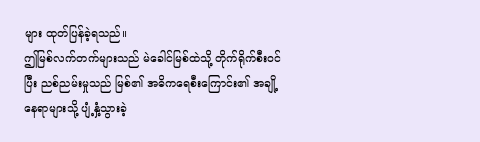များ ထုတ်ပြန်ခဲ့ရသည်။
ဤမြစ်လက်တက်များသည် မဲခေါင်မြစ်ထဲသို့ တိုက်ရိုက်စီးဝင်ပြီး ညစ်ညမ်းမှုသည် မြစ်၏ အဓိကရေစီးကြောင်း၏ အချို့နေရာများသို့ ပျံ့နှံ့သွားခဲ့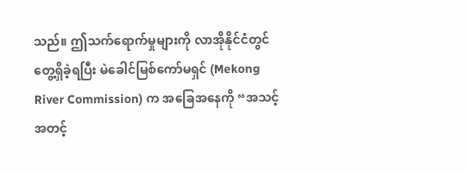သည်။ ဤသက်ရောက်မှုများကို လာအိုနိုင်ငံတွင် တွေ့ရှိခဲ့ရပြီး မဲခေါင်မြစ်ကော်မရှင် (Mekong River Commission) က အခြေအနေကို “အသင့်အတင့်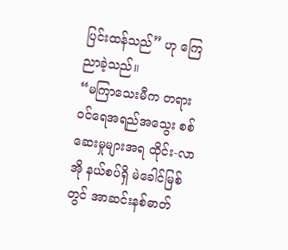ပြင်းထန်သည်” ဟု ကြေညာခဲ့သည်။
“မကြာသေးမီက တရားဝင်ရေအရည်အသွေး စစ်ဆေးမှုများအရ ထိုင်း-လာအို နယ်စပ်ရှိ မဲခေါင်မြစ်တွင် အာဆင်းနစ်ဓာတ်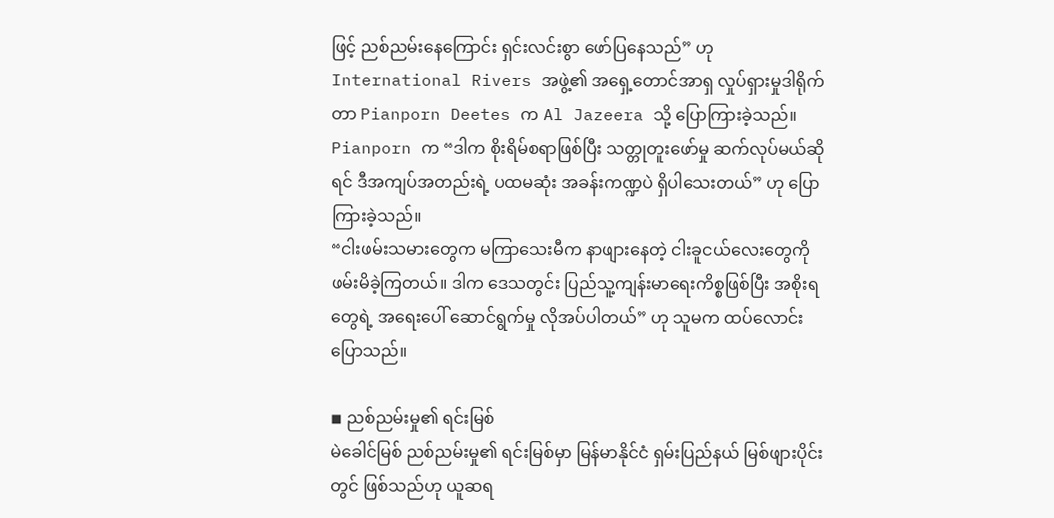ဖြင့် ညစ်ညမ်းနေကြောင်း ရှင်းလင်းစွာ ဖော်ပြနေသည်” ဟု International Rivers အဖွဲ့၏ အရှေ့တောင်အာရှ လှုပ်ရှားမှုဒါရိုက်တာ Pianporn Deetes က Al Jazeera သို့ ပြောကြားခဲ့သည်။
Pianporn က “ဒါက စိုးရိမ်စရာဖြစ်ပြီး သတ္တုတူးဖော်မှု ဆက်လုပ်မယ်ဆိုရင် ဒီအကျပ်အတည်းရဲ့ ပထမဆုံး အခန်းကဏ္ဍပဲ ရှိပါသေးတယ်” ဟု ပြောကြားခဲ့သည်။
“ငါးဖမ်းသမားတွေက မကြာသေးမီက နာဖျားနေတဲ့ ငါးခူငယ်လေးတွေကို ဖမ်းမိခဲ့ကြတယ်။ ဒါက ဒေသတွင်း ပြည်သူ့ကျန်းမာရေးကိစ္စဖြစ်ပြီး အစိုးရတွေရဲ့ အရေးပေါ် ဆောင်ရွက်မှု လိုအပ်ပါတယ်” ဟု သူမက ထပ်လောင်းပြောသည်။

◾ ညစ်ညမ်းမှု၏ ရင်းမြစ်
မဲခေါင်မြစ် ညစ်ညမ်းမှု၏ ရင်းမြစ်မှာ မြန်မာနိုင်ငံ ရှမ်းပြည်နယ် မြစ်ဖျားပိုင်းတွင် ဖြစ်သည်ဟု ယူဆရ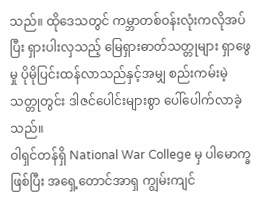သည်။ ထိုဒေသတွင် ကမ္ဘာတစ်ဝန်းလုံးကလိုအပ်ပြီး ရှားပါးလှသည့် မြေရှားဓာတ်သတ္တုများ ရှာဖွေမှု ပိုမိုပြင်းထန်လာသည်နှင့်အမျှ စည်းကမ်းမဲ့ သတ္တုတွင်း ဒါဇင်ပေါင်းများစွာ ပေါ်ပေါက်လာခဲ့သည်။
ဝါရှင်တန်ရှိ National War College မှ ပါမောက္ခဖြစ်ပြီး အရှေ့တောင်အာရှ ကျွမ်းကျင်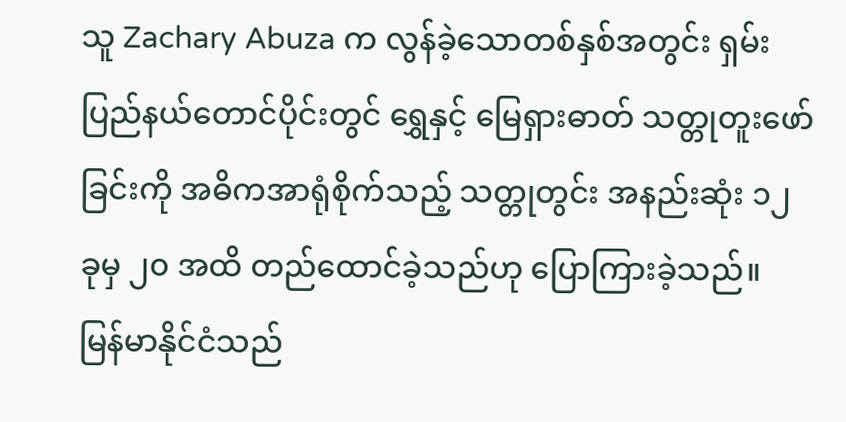သူ Zachary Abuza က လွန်ခဲ့သောတစ်နှစ်အတွင်း ရှမ်းပြည်နယ်တောင်ပိုင်းတွင် ရွှေနှင့် မြေရှားဓာတ် သတ္တုတူးဖော်ခြင်းကို အဓိကအာရုံစိုက်သည့် သတ္တုတွင်း အနည်းဆုံး ၁၂ ခုမှ ၂၀ အထိ တည်ထောင်ခဲ့သည်ဟု ပြောကြားခဲ့သည်။
မြန်မာနိုင်ငံသည်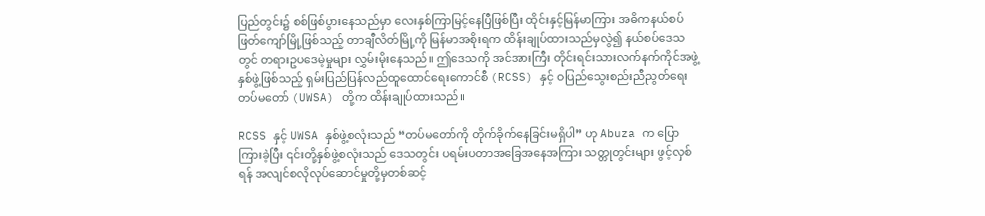ပြည်တွင်း၌ စစ်ဖြစ်ပွားနေသည်မှာ လေးနှစ်ကြာမြင့်နေပြီဖြစ်ပြီး ထိုင်းနှင့်မြန်မာကြား အဓိကနယ်စပ်ဖြတ်ကျော်မြို့ဖြစ်သည့် တာချီလိတ်မြို့ကို မြန်မာအစိုးရက ထိန်းချုပ်ထားသည်မှလွဲ၍ နယ်စပ်ဒေသတွင် တရားဥပဒေမဲ့မှုများ လွှမ်းမိုးနေသည်။ ဤဒေသကို အင်အားကြီး တိုင်းရင်းသားလက်နက်ကိုင်အဖွဲ့နှစ်ဖွဲ့ဖြစ်သည့် ရှမ်းပြည်ပြန်လည်ထူထောင်ရေးကောင်စီ (RCSS) နှင့် ဝပြည်သွေးစည်းညီညွတ်ရေးတပ်မတော် (UWSA) တို့က ထိန်းချုပ်ထားသည်။

RCSS နှင့် UWSA နှစ်ဖွဲ့စလုံးသည် “တပ်မတော်ကို တိုက်ခိုက်နေခြင်းမရှိပါ” ဟု Abuza က ပြောကြားခဲ့ပြီး ၎င်းတို့နှစ်ဖွဲ့စလုံးသည် ဒေသတွင်း ပရမ်းပတာအခြေအနေအကြား သတ္တုတွင်းများ ဖွင့်လှစ်ရန် အလျင်စလိုလုပ်ဆောင်မှုတို့မှတစ်ဆင့်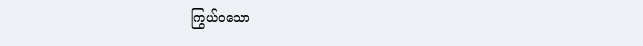ကြွယ်ဝသော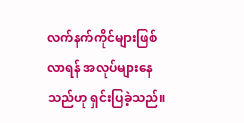လက်နက်ကိုင်များဖြစ်လာရန် အလုပ်များနေသည်ဟု ရှင်းပြခဲ့သည်။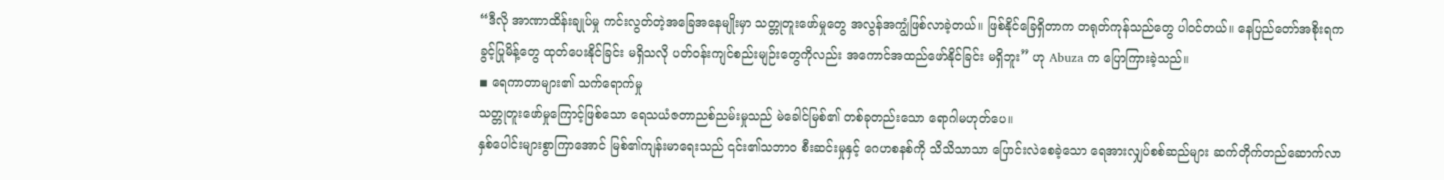“ဒီလို အာဏာထိန်းချုပ်မှု ကင်းလွတ်တဲ့အခြေအနေမျိုးမှာ သတ္တုတူးဖော်မှုတွေ အလွန်အကျွံဖြစ်လာခဲ့တယ်။ ဖြစ်နိုင်ခြေရှိတာက တရုတ်ကုန်သည်တွေ ပါဝင်တယ်။ နေပြည်တော်အစိုးရက ခွင့်ပြုမိန့်တွေ ထုတ်ပေးနိုင်ခြင်း မရှိသလို ပတ်ဝန်းကျင်စည်းမျဉ်းတွေကိုလည်း အကောင်အထည်ဖော်နိုင်ခြင်း မရှိဘူး” ဟု Abuza က ပြောကြားခဲ့သည်။
◾ ရေကာတာများ၏ သက်ရောက်မှု
သတ္တုတူးဖော်မှုကြောင့်ဖြစ်သော ရေသယံဇတာညစ်ညမ်းမှုသည် မဲခေါင်မြစ်၏ တစ်ခုတည်းသော ရောဂါမဟုတ်ပေ။
နှစ်ပေါင်းများစွာကြာအောင် မြစ်၏ကျန်းမာရေးသည် ၎င်း၏သဘာဝ စီးဆင်းမှုနှင့် ဂေဟစနစ်ကို သိသိသာသာ ပြောင်းလဲစေခဲ့သော ရေအားလျှပ်စစ်ဆည်များ ဆက်တိုက်တည်ဆောက်လာ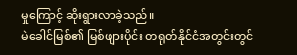မှုကြောင့် ဆိုးရွားလာခဲ့သည်။
မဲခေါင်မြစ်၏ မြစ်ဖျားပိုင်း တရုတ်နိုင်ငံအတွင်းတွင်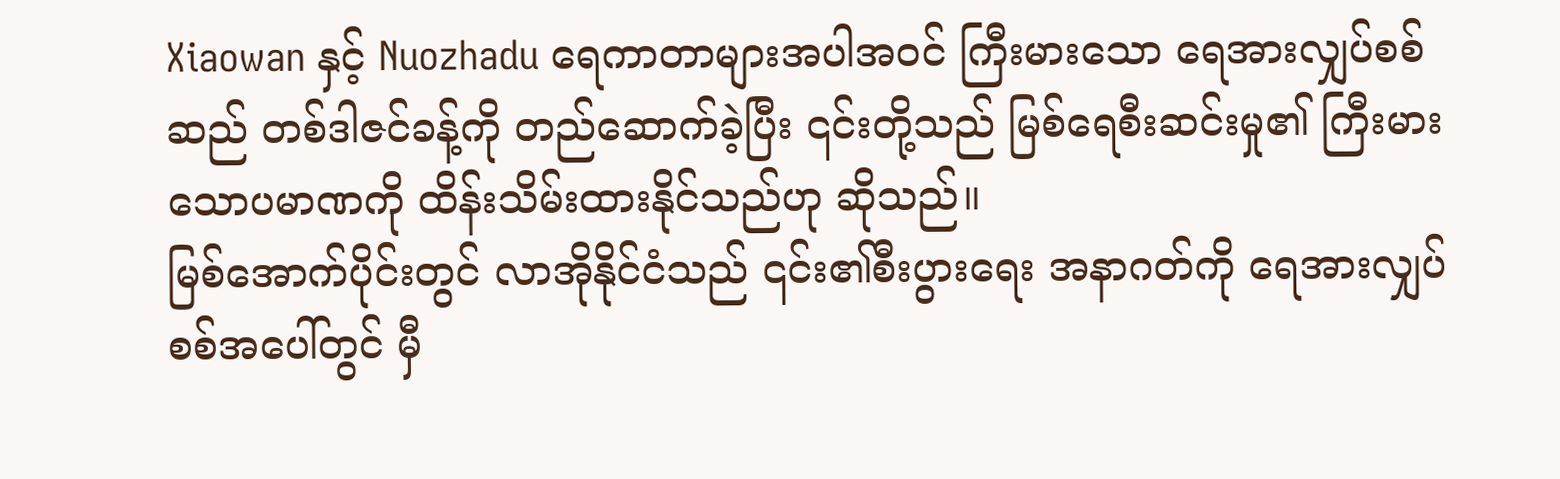Xiaowan နှင့် Nuozhadu ရေကာတာများအပါအဝင် ကြီးမားသော ရေအားလျှပ်စစ်ဆည် တစ်ဒါဇင်ခန့်ကို တည်ဆောက်ခဲ့ပြီး ၎င်းတို့သည် မြစ်ရေစီးဆင်းမှု၏ ကြီးမားသောပမာဏကို ထိန်းသိမ်းထားနိုင်သည်ဟု ဆိုသည်။
မြစ်အောက်ပိုင်းတွင် လာအိုနိုင်ငံသည် ၎င်း၏စီးပွားရေး အနာဂတ်ကို ရေအားလျှပ်စစ်အပေါ်တွင် မှီ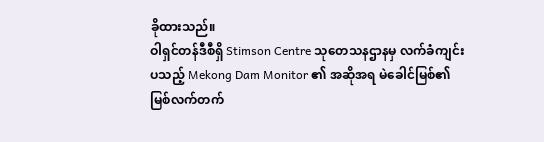ခိုထားသည်။
ဝါရှင်တန်ဒီစီရှိ Stimson Centre သုတေသနဌာနမှ လက်ခံကျင်းပသည့် Mekong Dam Monitor ၏ အဆိုအရ မဲခေါင်မြစ်၏ မြစ်လက်တက်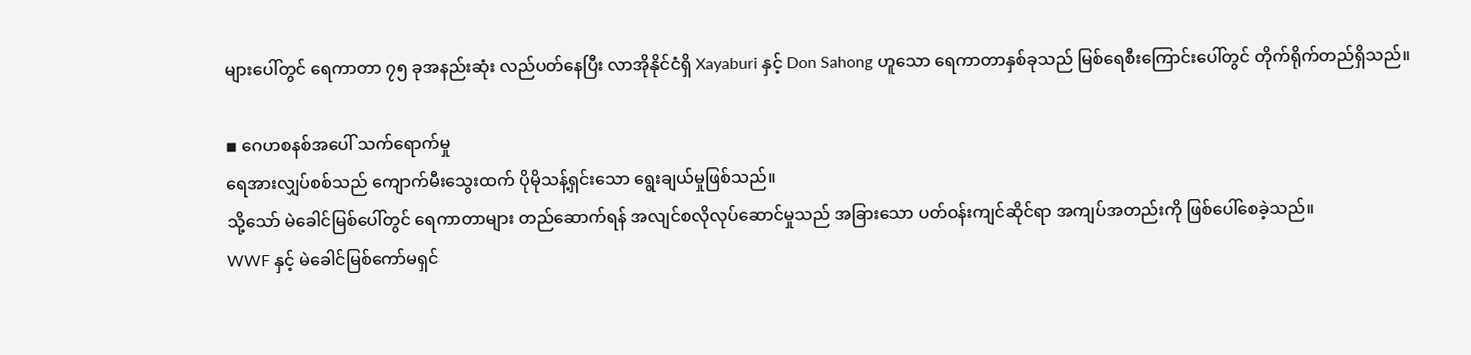များပေါ်တွင် ရေကာတာ ၇၅ ခုအနည်းဆုံး လည်ပတ်နေပြီး လာအိုနိုင်ငံရှိ Xayaburi နှင့် Don Sahong ဟူသော ရေကာတာနှစ်ခုသည် မြစ်ရေစီးကြောင်းပေါ်တွင် တိုက်ရိုက်တည်ရှိသည်။

◾ ဂေဟစနစ်အပေါ် သက်ရောက်မှု
ရေအားလျှပ်စစ်သည် ကျောက်မီးသွေးထက် ပိုမိုသန့်ရှင်းသော ရွေးချယ်မှုဖြစ်သည်။
သို့သော် မဲခေါင်မြစ်ပေါ်တွင် ရေကာတာများ တည်ဆောက်ရန် အလျင်စလိုလုပ်ဆောင်မှုသည် အခြားသော ပတ်ဝန်းကျင်ဆိုင်ရာ အကျပ်အတည်းကို ဖြစ်ပေါ်စေခဲ့သည်။
WWF နှင့် မဲခေါင်မြစ်ကော်မရှင်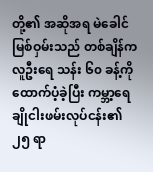တို့၏ အဆိုအရ မဲခေါင်မြစ်ဝှမ်းသည် တစ်ချိန်က လူဦးရေ သန်း ၆၀ ခန့်ကို ထောက်ပံ့ခဲ့ပြီး ကမ္ဘာ့ရေချိုငါးဖမ်းလုပ်ငန်း၏ ၂၅ ရာ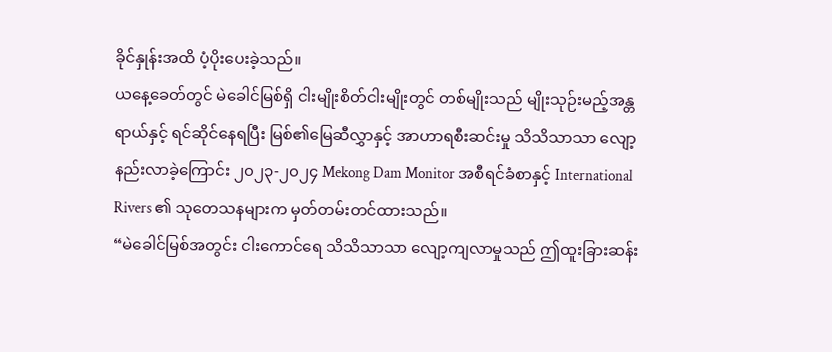ခိုင်နှုန်းအထိ ပံ့ပိုးပေးခဲ့သည်။
ယနေ့ခေတ်တွင် မဲခေါင်မြစ်ရှိ ငါးမျိုးစိတ်ငါးမျိုးတွင် တစ်မျိုးသည် မျိုးသုဉ်းမည့်အန္တရာယ်နှင့် ရင်ဆိုင်နေရပြီး မြစ်၏မြေဆီလွှာနှင့် အာဟာရစီးဆင်းမှု သိသိသာသာ လျော့နည်းလာခဲ့ကြောင်း ၂၀၂၃-၂၀၂၄ Mekong Dam Monitor အစီရင်ခံစာနှင့် International Rivers ၏ သုတေသနများက မှတ်တမ်းတင်ထားသည်။
“မဲခေါင်မြစ်အတွင်း ငါးကောင်ရေ သိသိသာသာ လျော့ကျလာမှုသည် ဤထူးခြားဆန်း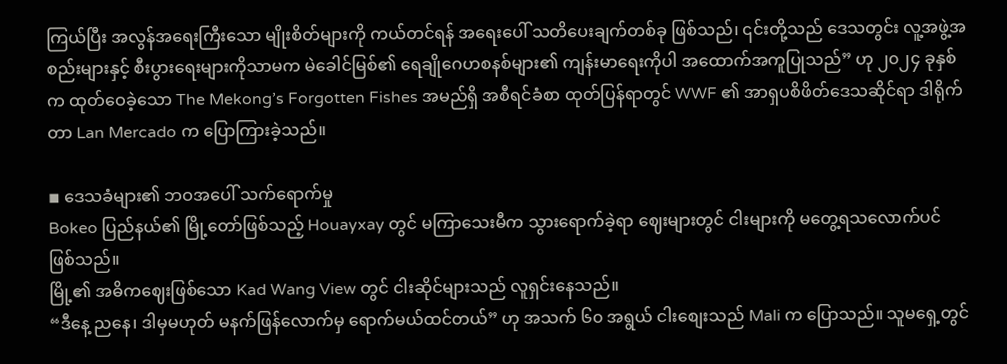ကြယ်ပြီး အလွန်အရေးကြီးသော မျိုးစိတ်များကို ကယ်တင်ရန် အရေးပေါ် သတိပေးချက်တစ်ခု ဖြစ်သည်၊ ၎င်းတို့သည် ဒေသတွင်း လူ့အဖွဲ့အစည်းများနှင့် စီးပွားရေးများကိုသာမက မဲခေါင်မြစ်၏ ရေချိုဂေဟစနစ်များ၏ ကျန်းမာရေးကိုပါ အထောက်အကူပြုသည်” ဟု ၂၀၂၄ ခုနှစ်က ထုတ်ဝေခဲ့သော The Mekong’s Forgotten Fishes အမည်ရှိ အစီရင်ခံစာ ထုတ်ပြန်ရာတွင် WWF ၏ အာရှပစိဖိတ်ဒေသဆိုင်ရာ ဒါရိုက်တာ Lan Mercado က ပြောကြားခဲ့သည်။

◾ ဒေသခံများ၏ ဘဝအပေါ် သက်ရောက်မှု
Bokeo ပြည်နယ်၏ မြို့တော်ဖြစ်သည့် Houayxay တွင် မကြာသေးမီက သွားရောက်ခဲ့ရာ ဈေးများတွင် ငါးများကို မတွေ့ရသလောက်ပင် ဖြစ်သည်။
မြို့၏ အဓိကဈေးဖြစ်သော Kad Wang View တွင် ငါးဆိုင်များသည် လူရှင်းနေသည်။
“ဒီနေ့ ညနေ၊ ဒါမှမဟုတ် မနက်ဖြန်လောက်မှ ရောက်မယ်ထင်တယ်” ဟု အသက် ၆၀ အရွယ် ငါးစျေးသည် Mali က ပြောသည်။ သူမရှေ့တွင်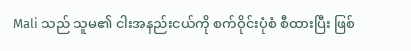Mali သည် သူမ၏ ငါးအနည်းငယ်ကို စက်ဝိုင်းပုံစံ စီထားပြီး ဖြစ်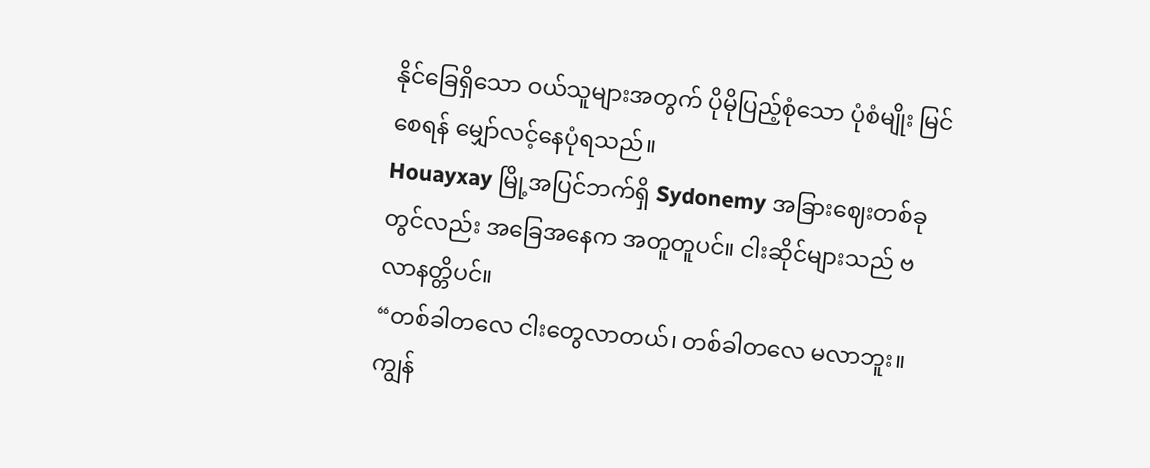နိုင်ခြေရှိသော ဝယ်သူများအတွက် ပိုမိုပြည့်စုံသော ပုံစံမျိုး မြင်စေရန် မျှော်လင့်နေပုံရသည်။
Houayxay မြို့အပြင်ဘက်ရှိ Sydonemy အခြားဈေးတစ်ခုတွင်လည်း အခြေအနေက အတူတူပင်။ ငါးဆိုင်များသည် ဗလာနတ္တိပင်။
“တစ်ခါတလေ ငါးတွေလာတယ်၊ တစ်ခါတလေ မလာဘူး။ ကျွန်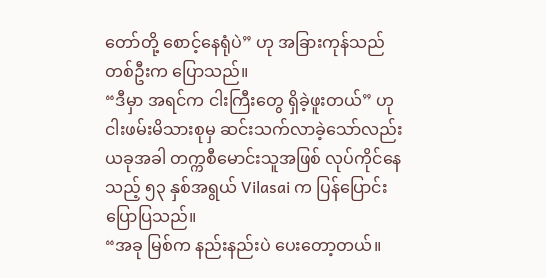တော်တို့ စောင့်နေရုံပဲ” ဟု အခြားကုန်သည်တစ်ဦးက ပြောသည်။
“ဒီမှာ အရင်က ငါးကြီးတွေ ရှိခဲ့ဖူးတယ်” ဟု ငါးဖမ်းမိသားစုမှ ဆင်းသက်လာခဲ့သော်လည်း ယခုအခါ တက္ကစီမောင်းသူအဖြစ် လုပ်ကိုင်နေသည့် ၅၃ နှစ်အရွယ် Vilasai က ပြန်ပြောင်းပြောပြသည်။
“အခု မြစ်က နည်းနည်းပဲ ပေးတော့တယ်။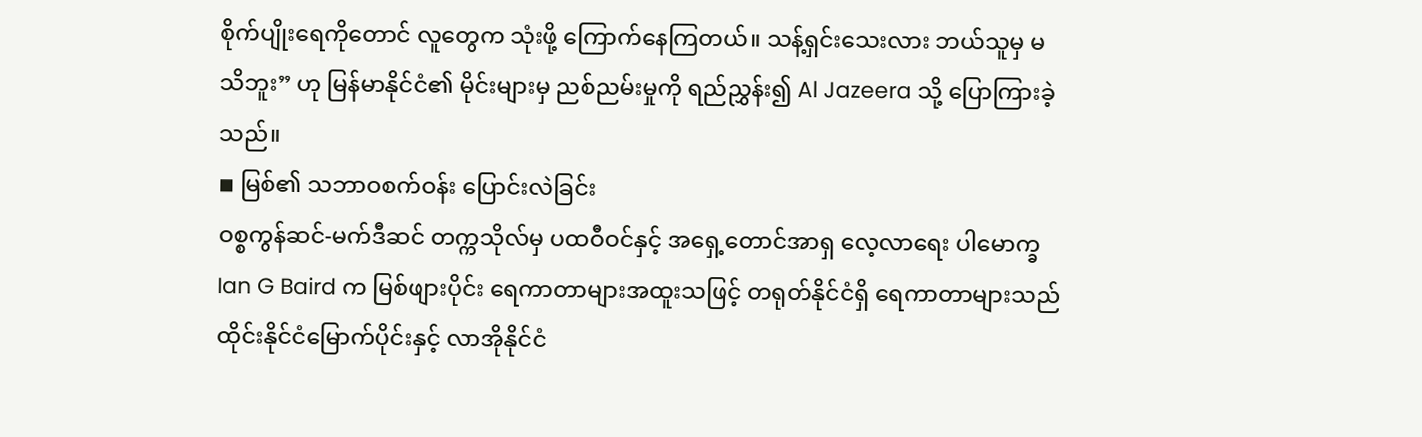စိုက်ပျိုးရေကိုတောင် လူတွေက သုံးဖို့ ကြောက်နေကြတယ်။ သန့်ရှင်းသေးလား ဘယ်သူမှ မသိဘူး” ဟု မြန်မာနိုင်ငံ၏ မိုင်းများမှ ညစ်ညမ်းမှုကို ရည်ညွှန်း၍ Al Jazeera သို့ ပြောကြားခဲ့သည်။
◾ မြစ်၏ သဘာဝစက်ဝန်း ပြောင်းလဲခြင်း
ဝစ္စကွန်ဆင်-မက်ဒီဆင် တက္ကသိုလ်မှ ပထဝီဝင်နှင့် အရှေ့တောင်အာရှ လေ့လာရေး ပါမောက္ခ Ian G Baird က မြစ်ဖျားပိုင်း ရေကာတာများအထူးသဖြင့် တရုတ်နိုင်ငံရှိ ရေကာတာများသည် ထိုင်းနိုင်ငံမြောက်ပိုင်းနှင့် လာအိုနိုင်ငံ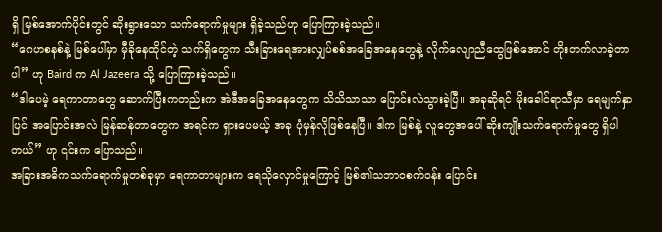ရှိ မြစ်အောက်ပိုင်းတွင် ဆိုးရွားသော သက်ရောက်မှုများ ရှိခဲ့သည်ဟု ပြောကြားခဲ့သည်။
“ဂေဟစနစ်နဲ့ မြစ်ပေါ်မှာ မှီခိုနေထိုင်တဲ့ သက်ရှိတွေက သီးခြားရေအားလျှပ်စစ်အခြေအနေတွေနဲ့ လိုက်လျောညီထွေဖြစ်အောင် တိုးတက်လာခဲ့တာပါ” ဟု Baird က Al Jazeera သို့ ပြောကြားခဲ့သည်။
“ဒါပေမဲ့ ရေကာတာတွေ ဆောက်ပြီးကတည်းက အဲဒီအခြေအနေတွေက သိသိသာသာ ပြောင်းလဲသွားခဲ့ပြီ။ အခုဆိုရင် မိုးခေါင်ရာသီမှာ ရေမျက်နှာပြင် အပြောင်းအလဲ မြန်ဆန်တာတွေက အရင်က ရှားပေမယ့် အခု ပုံမှန်လိုဖြစ်နေပြီ။ ဒါက မြစ်နဲ့ လူတွေအပေါ် ဆိုးကျိုးသက်ရောက်မှုတွေ ရှိပါတယ်” ဟု ၎င်းက ပြောသည်။
အခြားအဓိကသက်ရောက်မှုတစ်ခုမှာ ရေကာတာများက ရေသိုလှောင်မှုကြောင့် မြစ်၏သဘာဝစက်ဝန်း ပြောင်း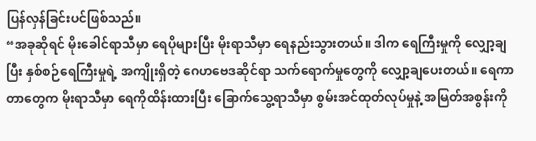ပြန်လှန်ခြင်းပင်ဖြစ်သည်။
“အခုဆိုရင် မိုးခေါင်ရာသီမှာ ရေပိုများပြီး မိုးရာသီမှာ ရေနည်းသွားတယ်။ ဒါက ရေကြီးမှုကို လျှော့ချပြီး နှစ်စဉ်ရေကြီးမှုရဲ့ အကျိုးရှိတဲ့ ဂေဟဗေဒဆိုင်ရာ သက်ရောက်မှုတွေကို လျှော့ချပေးတယ်။ ရေကာတာတွေက မိုးရာသီမှာ ရေကိုထိန်းထားပြီး ခြောက်သွေ့ရာသီမှာ စွမ်းအင်ထုတ်လုပ်မှုနဲ့ အမြတ်အစွန်းကို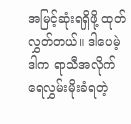အမြင့်ဆုံးရရှိဖို့ ထုတ်လွှတ်တယ်။ ဒါပေမဲ့ ဒါက ရာသီအလိုက် ရေလွှမ်းမိုးခံရတဲ့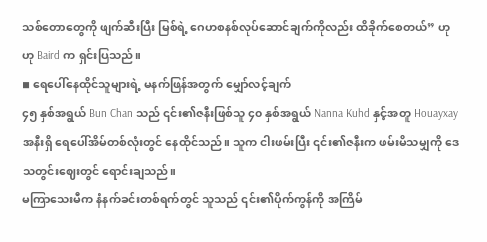သစ်တောတွေကို ဖျက်ဆီးပြီး မြစ်ရဲ့ ဂေဟစနစ်လုပ်ဆောင်ချက်ကိုလည်း ထိခိုက်စေတယ်” ဟု ဟု Baird က ရှင်းပြသည်။
◾ ရေပေါ်နေထိုင်သူများရဲ့ မနက်ဖြန်အတွက် မျှော်လင့်ချက်
၄၅ နှစ်အရွယ် Bun Chan သည် ၎င်း၏ဇနီးဖြစ်သူ ၄၀ နှစ်အရွယ် Nanna Kuhd နှင့်အတူ Houayxay အနီးရှိ ရေပေါ်အိမ်တစ်လုံးတွင် နေထိုင်သည်။ သူက ငါးဖမ်းပြီး ၎င်း၏ဇနီးက ဖမ်းမိသမျှကို ဒေသတွင်းဈေးတွင် ရောင်းချသည်။
မကြာသေးမီက နံနက်ခင်းတစ်ရက်တွင် သူသည် ၎င်း၏ပိုက်ကွန်ကို အကြိမ်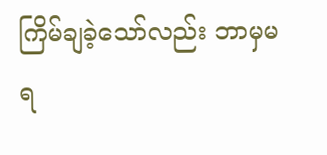ကြိမ်ချခဲ့သော်လည်း ဘာမှမရ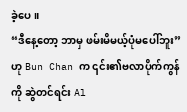ခဲ့ပေ။
“ဒီနေ့တော့ ဘာမှ ဖမ်းမိမယ့်ပုံမပေါ်ဘူး” ဟု Bun Chan က ၎င်း၏ဗလာပိုက်ကွန်ကို ဆွဲတင်ရင်း Al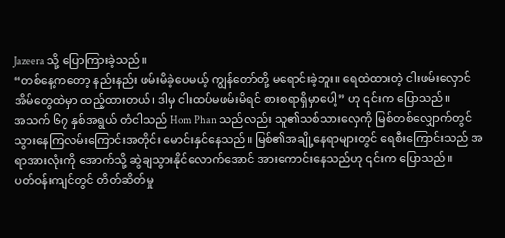Jazeera သို့ ပြောကြားခဲ့သည်။
“တစ်နေ့ကတော့ နည်းနည်း ဖမ်းမိခဲ့ပေမယ့် ကျွန်တော်တို့ မရောင်းခဲ့ဘူး။ ရေထဲထားတဲ့ ငါးဖမ်းလှောင်အိမ်တွေထဲမှာ ထည့်ထားတယ်၊ ဒါမှ ငါးထပ်မဖမ်းမိရင် စားစရာရှိမှာပေါ့” ဟု ၎င်းက ပြောသည်။
အသက် ၆၇ နှစ်အရွယ် တံငါသည် Hom Phan သည်လည်း သူ၏သစ်သားလှေကို မြစ်တစ်လျှောက်တွင် သွားနေကြလမ်းကြောင်းအတိုင်း မောင်းနှင်နေသည်။ မြစ်၏အချို့နေရာများတွင် ရေစီးကြောင်းသည် အရာအားလုံးကို အောက်သို့ ဆွဲချသွားနိုင်လောက်အောင် အားကောင်းနေသည်ဟု ၎င်းက ပြောသည်။
ပတ်ဝန်းကျင်တွင် တိတ်ဆိတ်မှု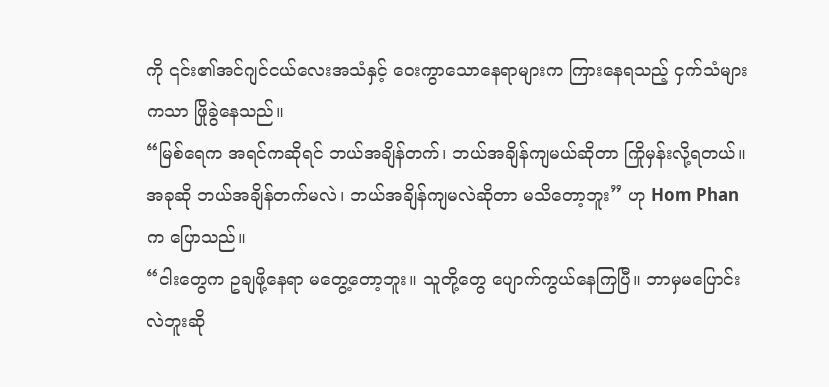ကို ၎င်း၏အင်ဂျင်ငယ်လေးအသံနှင့် ဝေးကွာသောနေရာများက ကြားနေရသည့် ငှက်သံများကသာ ဖြိုခွဲနေသည်။
“မြစ်ရေက အရင်ကဆိုရင် ဘယ်အချိန်တက်၊ ဘယ်အချိန်ကျမယ်ဆိုတာ ကြိုမှန်းလို့ရတယ်။ အခုဆို ဘယ်အချိန်တက်မလဲ၊ ဘယ်အချိန်ကျမလဲဆိုတာ မသိတော့ဘူး” ဟု Hom Phan က ပြောသည်။
“ငါးတွေက ဥချဖို့နေရာ မတွေ့တော့ဘူး။ သူတို့တွေ ပျောက်ကွယ်နေကြပြီ။ ဘာမှမပြောင်းလဲဘူးဆို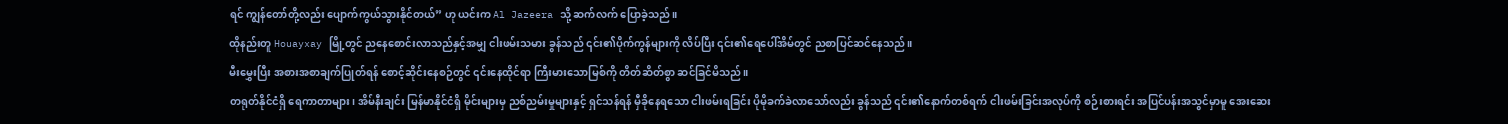ရင် ကျွန်တော်တို့လည်း ပျောက်ကွယ်သွားနိုင်တယ်” ဟု ယင်းက Al Jazeera သို့ ဆက်လက် ပြောခဲ့သည်။
ထိုနည်းတူ Houayxay မြို့တွင် ညနေစောင်းလာသည်နှင့်အမျှ ငါးဖမ်းသမား ခွန်သည် ၎င်း၏ပိုက်ကွန်များကို လိပ်ပြီး ၎င်း၏ရေပေါ်အိမ်တွင် ညစာပြင်ဆင်နေသည်။
မီးမွှေးပြီး အစားအစာချက်ပြုတ်ရန် စောင့်ဆိုင်းနေစဉ်တွင် ၎င်းနေထိုင်ရာ ကြီးမားသောမြစ်ကို တိတ်ဆိတ်စွာ ဆင်ခြင်မိသည်။
တရုတ်နိုင်ငံရှိ ရေကာတာများ၊ အိမ်နီးချင်း မြန်မာနိုင်ငံရှိ မိုင်းများမှ ညစ်ညမ်းမှုများနှင့် ရှင်သန်ရန် မှီခိုနေရသော ငါးဖမ်းရခြင်း ပိုမိုခက်ခဲလာသော်လည်း ခွန်သည် ၎င်း၏နောက်တစ်ရက် ငါးဖမ်းခြင်းအလုပ်ကို စဉ်းစားရင်း အပြင်ပန်းအသွင်မှာမူ အေးဆေး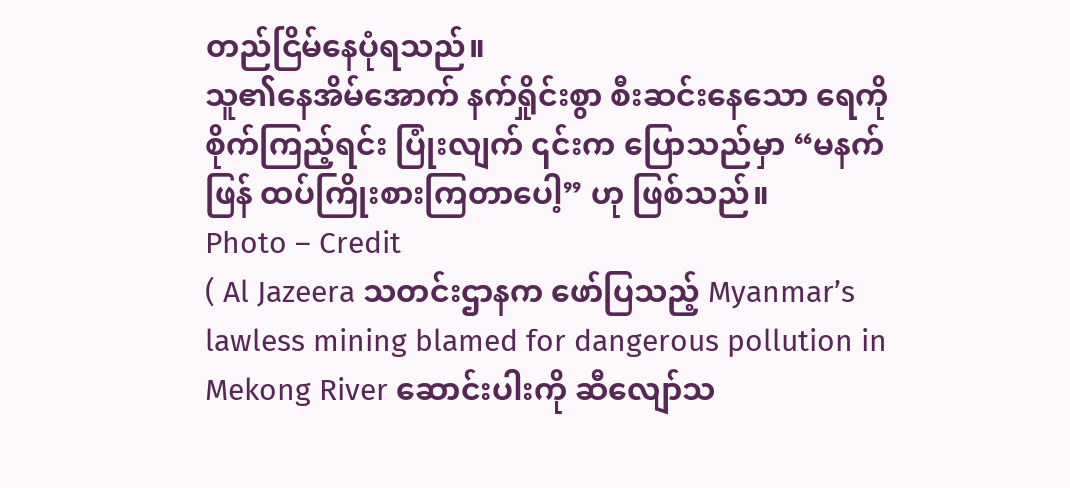တည်ငြိမ်နေပုံရသည်။
သူ၏နေအိမ်အောက် နက်ရှိုင်းစွာ စီးဆင်းနေသော ရေကို စိုက်ကြည့်ရင်း ပြုံးလျက် ၎င်းက ပြောသည်မှာ “မနက်ဖြန် ထပ်ကြိုးစားကြတာပေါ့” ဟု ဖြစ်သည်။
Photo – Credit
( Al Jazeera သတင်းဌာနက ဖော်ပြသည့် Myanmar’s lawless mining blamed for dangerous pollution in Mekong River ဆောင်းပါးကို ဆီလျော်သ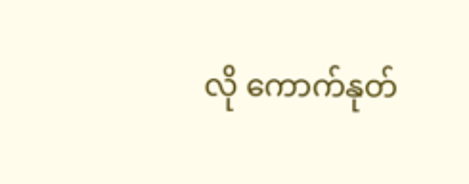လို ကောက်နုတ်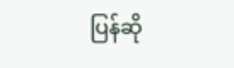ပြန်ဆို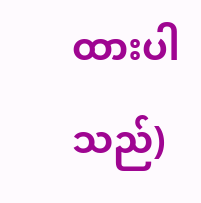ထားပါသည်)